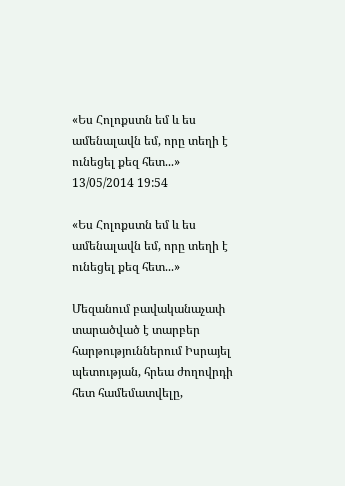«Ես Հոլոքստն եմ և ես ամենալավն եմ, որը տեղի է ունեցել քեզ հետ...»
13/05/2014 19:54

«Ես Հոլոքստն եմ և ես ամենալավն եմ, որը տեղի է ունեցել քեզ հետ...»

Մեզանում բավականաչափ տարածված է տարբեր հարթություններում Իսրայել պետության, հրեա ժողովրդի հետ համեմատվելը,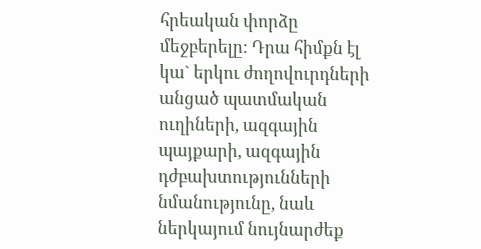հրեական փորձը մեջբերելը: Դրա հիմքն էլ կա` երկու ժողովուրդների անցած պատմական ուղիների, ազգային պայքարի, ազգային դժբախտությունների նմանությունը, նաև ներկայում նույնարժեք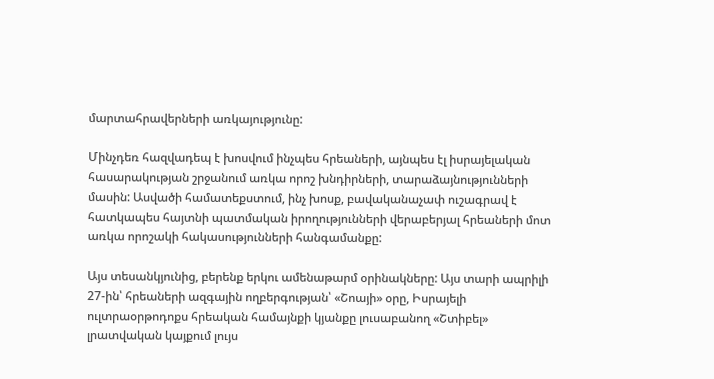մարտահրավերների առկայությունը:

Մինչդեռ հազվադեպ է խոսվում ինչպես հրեաների, այնպես էլ իսրայելական հասարակության շրջանում առկա որոշ խնդիրների, տարաձայնությունների մասին: Ասվածի համատեքստում, ինչ խոսք, բավականաչափ ուշագրավ է հատկապես հայտնի պատմական իրողությունների վերաբերյալ հրեաների մոտ առկա որոշակի հակասությունների հանգամանքը:

Այս տեսանկյունից, բերենք երկու ամենաթարմ օրինակները: Այս տարի ապրիլի 27-ին՝ հրեաների ազգային ողբերգության՝ «Շոայի» օրը, Իսրայելի ուլտրաօրթոդոքս հրեական համայնքի կյանքը լուսաբանող «Շտիբել» լրատվական կայքում լույս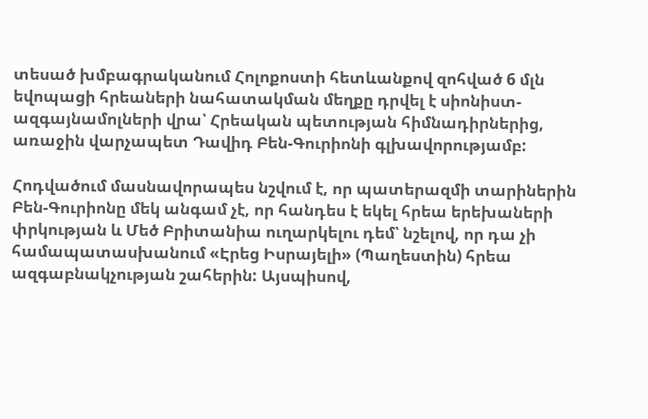տեսած խմբագրականում Հոլոքոստի հետևանքով զոհված 6 մլն եվոպացի հրեաների նահատակման մեղքը դրվել է սիոնիստ-ազգայնամոլների վրա՝ Հրեական պետության հիմնադիրներից, առաջին վարչապետ Դավիդ Բեն-Գուրիոնի գլխավորությամբ:

Հոդվածում մասնավորապես նշվում է, որ պատերազմի տարիներին Բեն-Գուրիոնը մեկ անգամ չէ, որ հանդես է եկել հրեա երեխաների փրկության և Մեծ Բրիտանիա ուղարկելու դեմ՝ նշելով, որ դա չի համապատասխանում «Էրեց Իսրայելի» (Պաղեստին) հրեա ազգաբնակչության շահերին: Այսպիսով,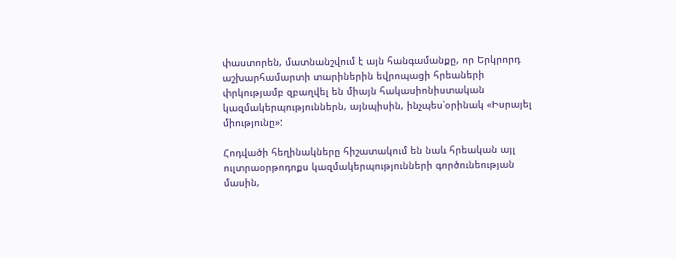փաստորեն, մատնանշվում է այն հանգամանքը, որ Երկրորդ աշխարհամարտի տարիներին եվրոպացի հրեաների փրկությամբ զբաղվել են միայն հակասիոնիստական կազմակերպություններն, այնպիսին, ինչպես՝օրինակ «Իսրայել միությունը»:

Հոդվածի հեղինակները հիշատակում են նաև հրեական այլ ուլտրաօրթոդոքս կազմակերպությունների գործունեության մասին,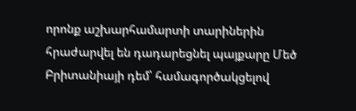որոնք աշխարհամարտի տարիներին հրաժարվել են դադարեցնել պայքարը Մեծ Բրիտանիայի դեմ՝ համագործակցելով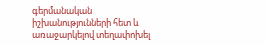գերմանական իշխանությունների հետ և առաջարկելով տեղափոխել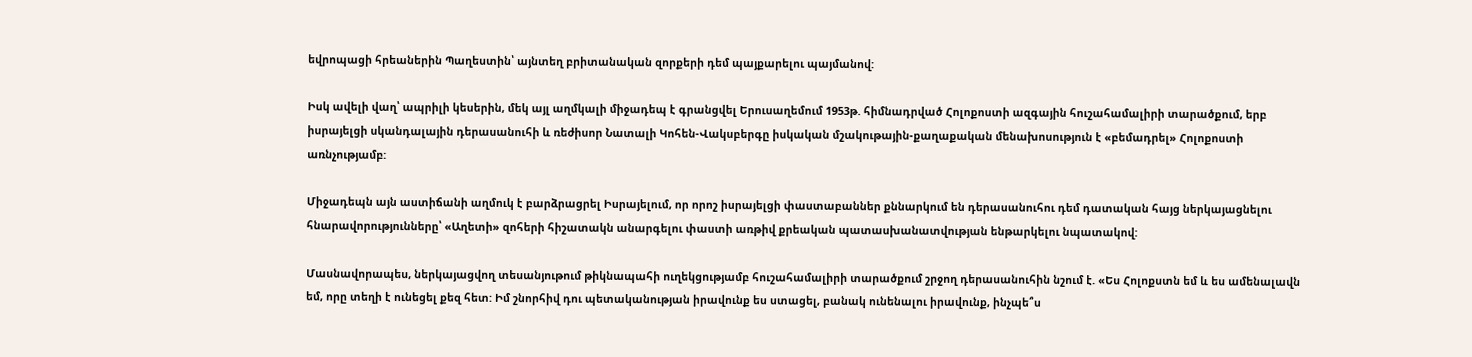եվրոպացի հրեաներին Պաղեստին՝ այնտեղ բրիտանական զորքերի դեմ պայքարելու պայմանով:

Իսկ ավելի վաղ՝ ապրիլի կեսերին, մեկ այլ աղմկալի միջադեպ է գրանցվել Երուսաղեմում 1953թ. հիմնադրված Հոլոքոստի ազգային հուշահամալիրի տարածքում, երբ իսրայելցի սկանդալային դերասանուհի և ռեժիսոր Նատալի Կոհեն-Վակսբերգը իսկական մշակութային-քաղաքական մենախոսություն է «բեմադրել» Հոլոքոստի առնչությամբ:

Միջադեպն այն աստիճանի աղմուկ է բարձրացրել Իսրայելում, որ որոշ իսրայելցի փաստաբաններ քննարկում են դերասանուհու դեմ դատական հայց ներկայացնելու հնարավորությունները՝ «Աղետի» զոհերի հիշատակն անարգելու փաստի առթիվ քրեական պատասխանատվության ենթարկելու նպատակով:

Մասնավորապես, ներկայացվող տեսանյութում թիկնապահի ուղեկցությամբ հուշահամալիրի տարածքում շրջող դերասանուհին նշում է. «Ես Հոլոքստն եմ և ես ամենալավն եմ, որը տեղի է ունեցել քեզ հետ: Իմ շնորհիվ դու պետականության իրավունք ես ստացել, բանակ ունենալու իրավունք, ինչպե՞ս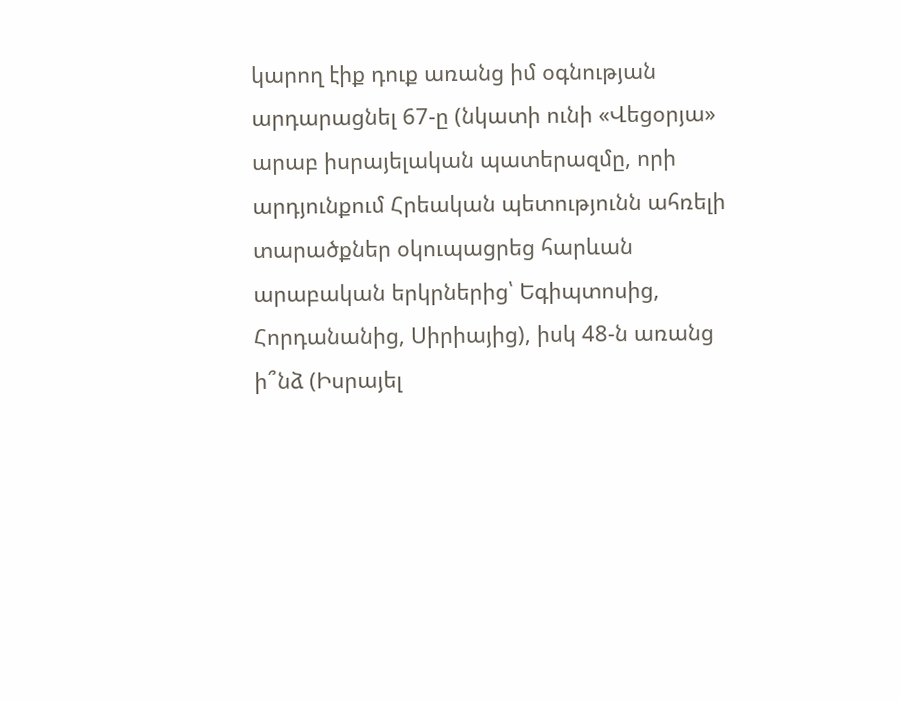կարող էիք դուք առանց իմ օգնության արդարացնել 67-ը (նկատի ունի «Վեցօրյա» արաբ իսրայելական պատերազմը, որի արդյունքում Հրեական պետությունն ահռելի տարածքներ օկուպացրեց հարևան արաբական երկրներից՝ Եգիպտոսից, Հորդանանից, Սիրիայից), իսկ 48-ն առանց ի՞նձ (Իսրայել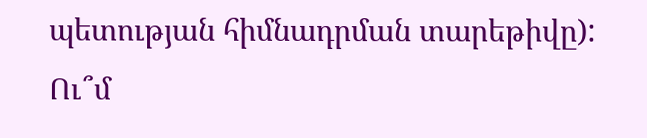պետության հիմնադրման տարեթիվը): Ու՞մ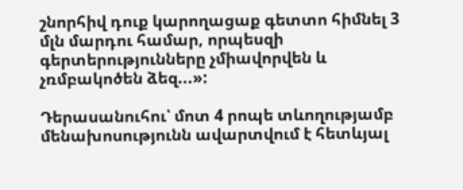շնորհիվ դուք կարողացաք գետտո հիմնել 3 մլն մարդու համար, որպեսզի գերտերությունները չմիավորվեն և չռմբակոծեն ձեզ...»:

Դերասանուհու՝ մոտ 4 րոպե տևողությամբ մենախոսությունն ավարտվում է հետևյալ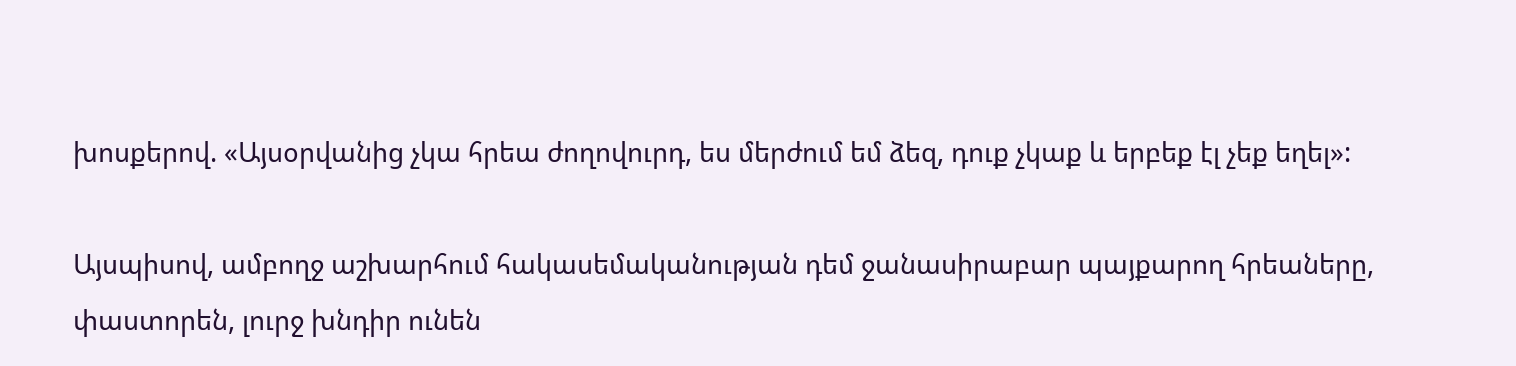խոսքերով. «Այսօրվանից չկա հրեա ժողովուրդ, ես մերժում եմ ձեզ, դուք չկաք և երբեք էլ չեք եղել»:

Այսպիսով, ամբողջ աշխարհում հակասեմականության դեմ ջանասիրաբար պայքարող հրեաները, փաստորեն, լուրջ խնդիր ունեն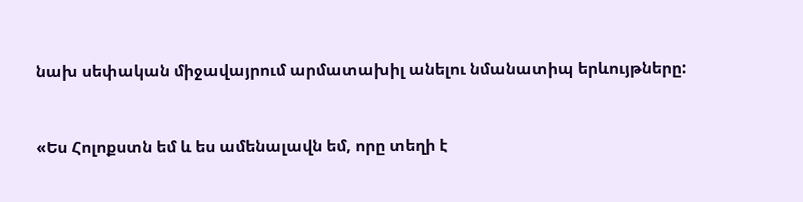նախ սեփական միջավայրում արմատախիլ անելու նմանատիպ երևույթները:


«Ես Հոլոքստն եմ և ես ամենալավն եմ, որը տեղի է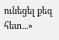ունեցել քեզ հետ...»